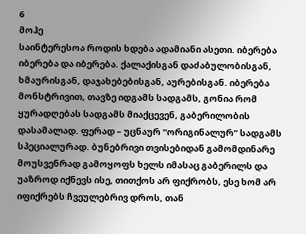6
მოჰე
საინტერესოა როდის ხდება ადამიანი ასეთი. იბერება იბერება და იბერება. ქალაქისგან დაძაბულობისგან, ხმაურისგან, დაჯახებებისგან, აურებისგან. იბერება მონსტრივით, თავზე იდგამს სადგამს, გონია რომ ყურადღებას სადგამს მიაქცევენ, გაბერილობის დასამალად. ფერად – უცნაურ “ორიგინალურ” სადგამს სპეციალურად. ბუნებრივი თვისებიდან გამომდინარე მოუსვენრად გამოყოფს ხელს იმასაც გაბერილს და უაზროდ იქნევს ისე, თითქოს არ ფიქრობს, ესე ხომ არ იფიქრებს ჩვეულებრივ დროს, თან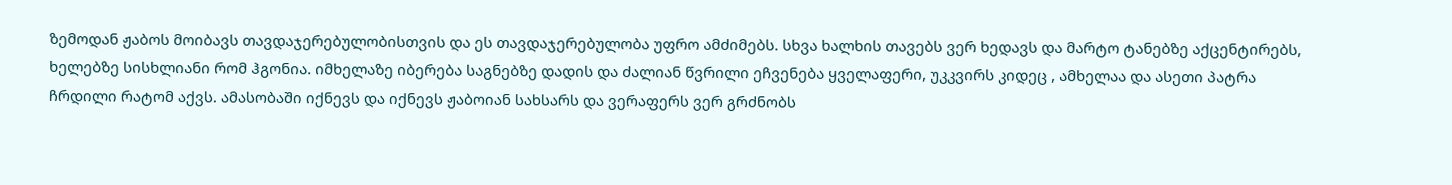ზემოდან ჟაბოს მოიბავს თავდაჯერებულობისთვის და ეს თავდაჯერებულობა უფრო ამძიმებს. სხვა ხალხის თავებს ვერ ხედავს და მარტო ტანებზე აქცენტირებს, ხელებზე სისხლიანი რომ ჰგონია. იმხელაზე იბერება საგნებზე დადის და ძალიან წვრილი ეჩვენება ყველაფერი, უკკვირს კიდეც , ამხელაა და ასეთი პატრა ჩრდილი რატომ აქვს. ამასობაში იქნევს და იქნევს ჟაბოიან სახსარს და ვერაფერს ვერ გრძნობს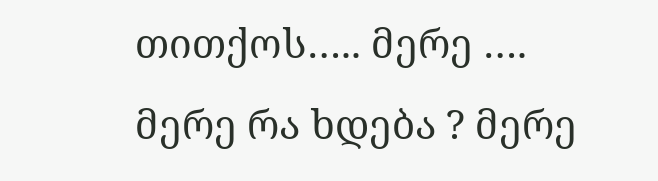თითქოს….. მერე …. მერე რა ხდება ? მერე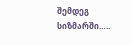შემდეგ სიზმარში…..